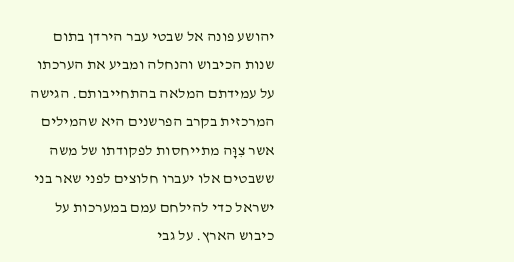יהושע פונה אל שבטי עבר הירדן בתום שנות הכיבוש והנחלה ומביע את הערכתו על עמידתם המלאה בהתחייבותם. הגישה המרכזית בקרב הפרשנים היא שהמילים אשר צִוָּה מתייחסות לפקודתו של משה ששבטים אלו יעברו חלוצים לפני שאר בני ישראל כדי להילחם עמם במערכות על כיבוש הארץ. על גבי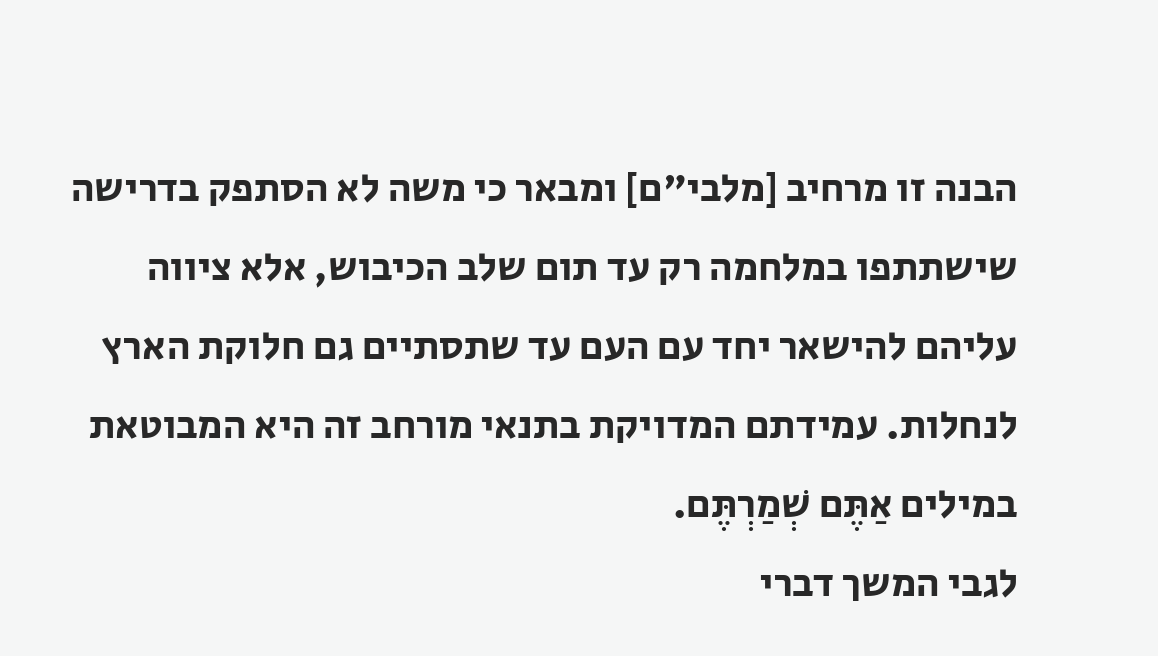הבנה זו מרחיב [מלבי"ם] ומבאר כי משה לא הסתפק בדרישה שישתתפו במלחמה רק עד תום שלב הכיבוש, אלא ציווה עליהם להישאר יחד עם העם עד שתסתיים גם חלוקת הארץ לנחלות. עמידתם המדויקת בתנאי מורחב זה היא המבוטאת במילים אַתֶּם שְׁמַרְתֶּם.
לגבי המשך דברי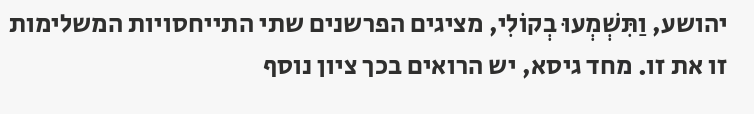יהושע, וַתִּשְׁמְעוּ בְקוֹלִי, מציגים הפרשנים שתי התייחסויות המשלימות זו את זו. מחד גיסא, יש הרואים בכך ציון נוסף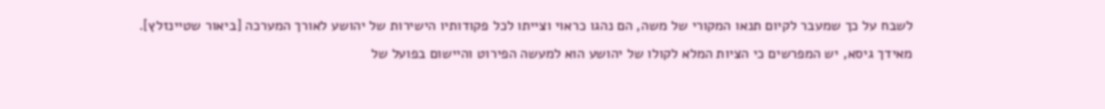לשבח על כך שמעבר לקיום תנאו המקורי של משה, הם נהגו כראוי וצייתו לכל פקודותיו הישירות של יהושע לאורך המערכה [ביאור שטיינזלץ]. מאידך גיסא, יש המפרשים כי הציות המלא לקולו של יהושע הוא למעשה הפירוט והיישום בפועל של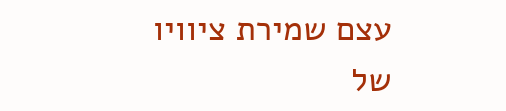עצם שמירת ציוויו של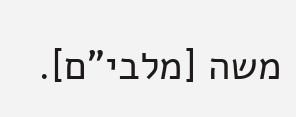משה [מלבי"ם].